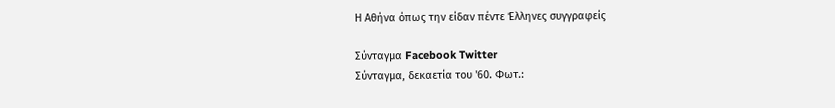Η Αθήνα όπως την είδαν πέντε Έλληνες συγγραφείς

Σύνταγμα Facebook Twitter
Σύνταγμα, δεκαετία του '60. Φωτ.: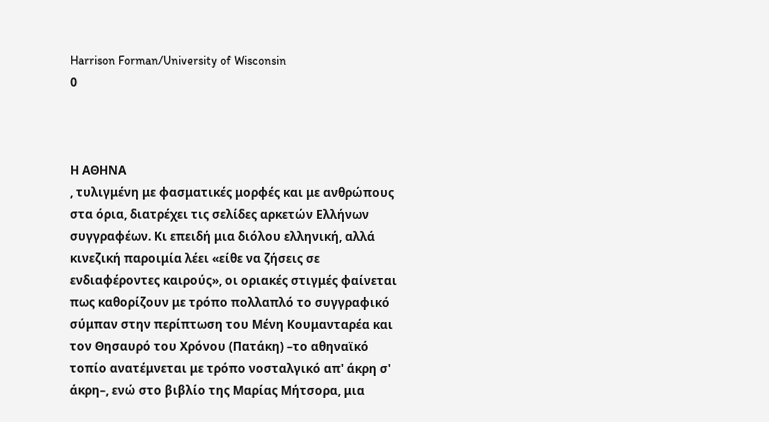Harrison Forman/University of Wisconsin
0



Η ΑΘΗΝΑ
, τυλιγμένη με φασματικές μορφές και με ανθρώπους στα όρια, διατρέχει τις σελίδες αρκετών Ελλήνων συγγραφέων. Κι επειδή μια διόλου ελληνική, αλλά κινεζική παροιμία λέει «είθε να ζήσεις σε ενδιαφέροντες καιρούς», οι οριακές στιγμές φαίνεται πως καθορίζουν με τρόπο πολλαπλό το συγγραφικό σύμπαν στην περίπτωση του Μένη Κουμανταρέα και τον Θησαυρό του Χρόνου (Πατάκη) –το αθηναϊκό τοπίο ανατέμνεται με τρόπο νοσταλγικό απ' άκρη σ' άκρη–, ενώ στο βιβλίο της Μαρίας Μήτσορα, μια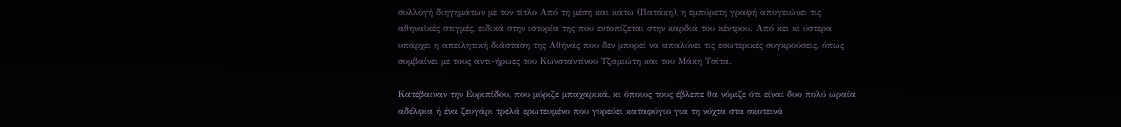συλλογή διηγημάτων με τον τίτλο Από τη μέση και κάτω (Πατάκη), η εμπύρετη γραφή απογειώνει τις αθηναϊκές στιγμές, ειδικά στην ιστορία της που εντοπίζεται στην καρδιά του κέντρου. Από κει κι ύστερα υπάρχει η απειλητική διάσταση της Αθήνας που δεν μπορεί να απαλύνει τις εσωτερικές συγκρούσεις, όπως συμβαίνει με τους αντι-ήρωες του Κωνσταντίνου Τζαμιώτη και του Μάκη Τσίτα.

Κατέβαιναν την Ευριπίδου, που μύριζε μπαχαρικά, κι όποιος τους έβλεπε θα νόμιζε ότι είναι δυο πολύ ωραία αδέλφια ή ένα ζευγάρι τρελά ερωτευμένο που γυρεύει καταφύγιο για τη νύχτα στα σκοτεινά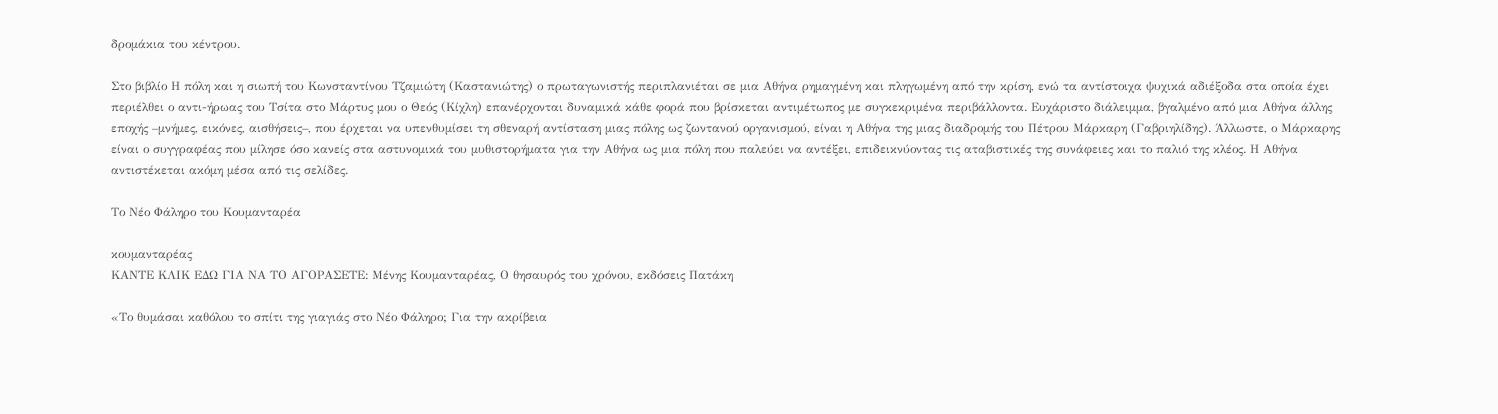δρομάκια του κέντρου.

Στο βιβλίο Η πόλη και η σιωπή του Κωνσταντίνου Τζαμιώτη (Καστανιώτης) ο πρωταγωνιστής περιπλανιέται σε μια Αθήνα ρημαγμένη και πληγωμένη από την κρίση, ενώ τα αντίστοιχα ψυχικά αδιέξοδα στα οποία έχει περιέλθει ο αντι-ήρωας του Τσίτα στο Μάρτυς μου ο Θεός (Κίχλη) επανέρχονται δυναμικά κάθε φορά που βρίσκεται αντιμέτωπος με συγκεκριμένα περιβάλλοντα. Ευχάριστο διάλειμμα, βγαλμένο από μια Αθήνα άλλης εποχής –μνήμες, εικόνες, αισθήσεις–, που έρχεται να υπενθυμίσει τη σθεναρή αντίσταση μιας πόλης ως ζωντανού οργανισμού, είναι η Αθήνα της μιας διαδρομής του Πέτρου Μάρκαρη (Γαβριηλίδης). Άλλωστε, ο Μάρκαρης είναι ο συγγραφέας που μίλησε όσο κανείς στα αστυνομικά του μυθιστορήματα για την Αθήνα ως μια πόλη που παλεύει να αντέξει, επιδεικνύοντας τις αταβιστικές της συνάφειες και το παλιό της κλέος. Η Αθήνα αντιστέκεται ακόμη μέσα από τις σελίδες.

Το Νέο Φάληρο του Κουμανταρέα

κουμανταρέας
ΚΑΝΤΕ ΚΛΙΚ ΕΔΩ ΓΙΑ ΝΑ ΤΟ ΑΓΟΡΑΣΕΤΕ: Μένης Κουμανταρέας, Ο θησαυρός του χρόνου, εκδόσεις Πατάκη

«Το θυμάσαι καθόλου το σπίτι της γιαγιάς στο Νέο Φάληρο; Για την ακρίβεια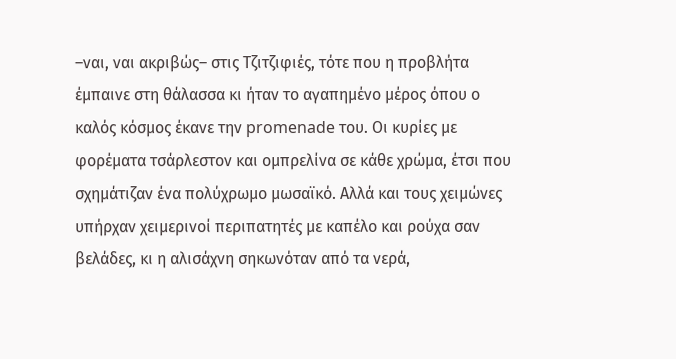–ναι, ναι ακριβώς– στις Τζιτζιφιές, τότε που η προβλήτα έμπαινε στη θάλασσα κι ήταν το αγαπημένο μέρος όπου ο καλός κόσμος έκανε την promenade του. Οι κυρίες με φορέματα τσάρλεστον και ομπρελίνα σε κάθε χρώμα, έτσι που σχημάτιζαν ένα πολύχρωμο μωσαϊκό. Αλλά και τους χειμώνες υπήρχαν χειμερινοί περιπατητές με καπέλο και ρούχα σαν βελάδες, κι η αλισάχνη σηκωνόταν από τα νερά,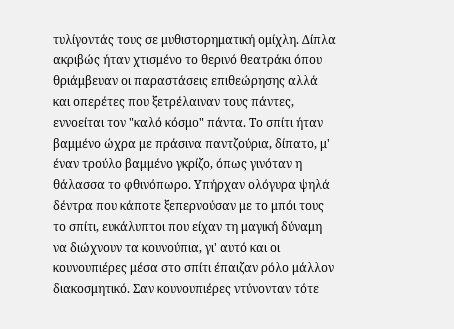τυλίγοντάς τους σε μυθιστορηματική ομίχλη. Δίπλα ακριβώς ήταν χτισμένο το θερινό θεατράκι όπου θριάμβευαν οι παραστάσεις επιθεώρησης αλλά και οπερέτες που ξετρέλαιναν τους πάντες, εννοείται τον "καλό κόσμο" πάντα. Το σπίτι ήταν βαμμένο ώχρα με πράσινα παντζούρια, δίπατο, μ' έναν τρούλο βαμμένο γκρίζο, όπως γινόταν η θάλασσα το φθινόπωρο. Υπήρχαν ολόγυρα ψηλά δέντρα που κάποτε ξεπερνούσαν με το μπόι τους το σπίτι, ευκάλυπτοι που είχαν τη μαγική δύναμη να διώχνουν τα κουνούπια, γι' αυτό και οι κουνουπιέρες μέσα στο σπίτι έπαιζαν ρόλο μάλλον διακοσμητικό. Σαν κουνουπιέρες ντύνονταν τότε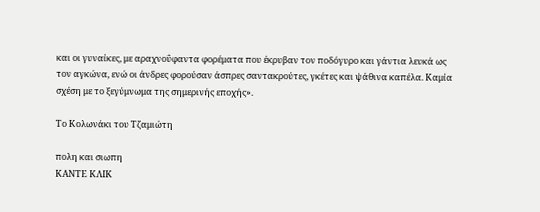και οι γυναίκες, με αραχνοΰφαντα φορέματα που έκρυβαν τον ποδόγυρο και γάντια λευκά ως τον αγκώνα, ενώ οι άνδρες φορούσαν άσπρες σαντακρούτες, γκέτες και ψάθινα καπέλα. Καμία σχέση με το ξεγύμνωμα της σημερινής εποχής».

Το Κολωνάκι του Τζαμιώτη

πολη και σιωπη
ΚΑΝΤΕ ΚΛΙΚ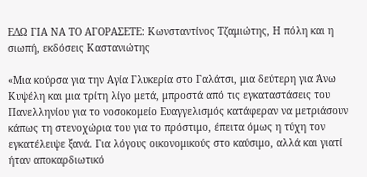ΕΔΩ ΓΙΑ ΝΑ ΤΟ ΑΓΟΡΑΣΕΤΕ: Κωνσταντίνος Τζαμιώτης, Η πόλη και η σιωπή, εκδόσεις Καστανιώτης

«Μια κούρσα για την Αγία Γλυκερία στο Γαλάτσι, μια δεύτερη για Άνω Κυψέλη και μια τρίτη λίγο μετά, μπροστά από τις εγκαταστάσεις του Πανελληνίου για το νοσοκομείο Ευαγγελισμός κατάφεραν να μετριάσουν κάπως τη στενοχώρια του για το πρόστιμο, έπειτα όμως η τύχη τον εγκατέλειψε ξανά. Για λόγους οικονομικούς στο καύσιμο, αλλά και γιατί ήταν αποκαρδιωτικό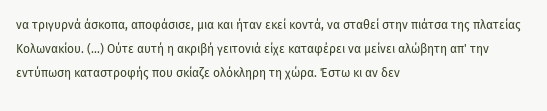να τριγυρνά άσκοπα, αποφάσισε, μια και ήταν εκεί κοντά, να σταθεί στην πιάτσα της πλατείας Κολωνακίου. (...) Ούτε αυτή η ακριβή γειτονιά είχε καταφέρει να μείνει αλώβητη απ' την εντύπωση καταστροφής που σκίαζε ολόκληρη τη χώρα. Έστω κι αν δεν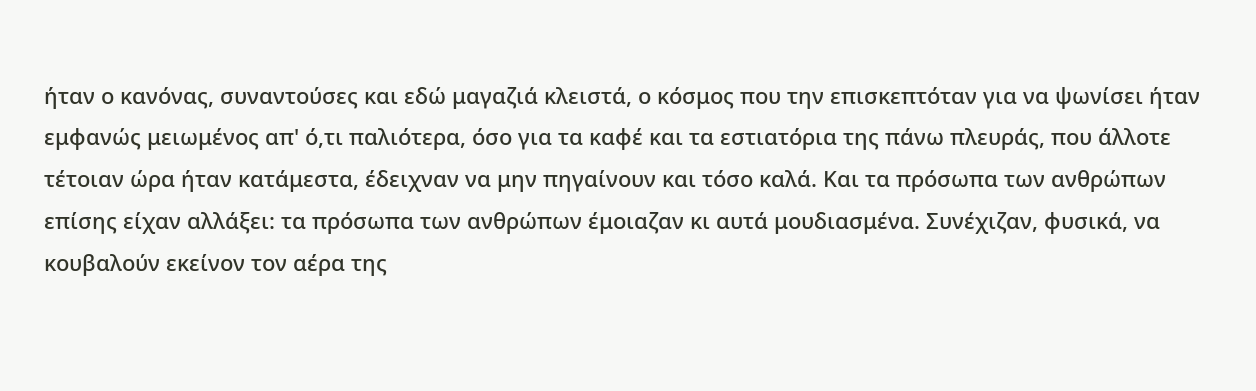ήταν ο κανόνας, συναντούσες και εδώ μαγαζιά κλειστά, ο κόσμος που την επισκεπτόταν για να ψωνίσει ήταν εμφανώς μειωμένος απ' ό,τι παλιότερα, όσο για τα καφέ και τα εστιατόρια της πάνω πλευράς, που άλλοτε τέτοιαν ώρα ήταν κατάμεστα, έδειχναν να μην πηγαίνουν και τόσο καλά. Και τα πρόσωπα των ανθρώπων επίσης είχαν αλλάξει: τα πρόσωπα των ανθρώπων έμοιαζαν κι αυτά μουδιασμένα. Συνέχιζαν, φυσικά, να κουβαλούν εκείνον τον αέρα της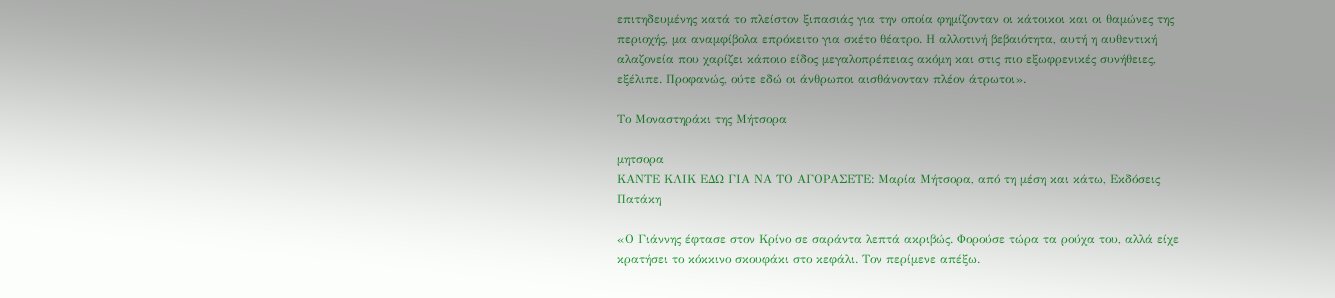επιτηδευμένης κατά το πλείστον ξιπασιάς για την οποία φημίζονταν οι κάτοικοι και οι θαμώνες της περιοχής, μα αναμφίβολα επρόκειτο για σκέτο θέατρο. Η αλλοτινή βεβαιότητα, αυτή η αυθεντική αλαζονεία που χαρίζει κάποιο είδος μεγαλοπρέπειας ακόμη και στις πιο εξωφρενικές συνήθειες, εξέλιπε. Προφανώς, ούτε εδώ οι άνθρωποι αισθάνονταν πλέον άτρωτοι».

Το Μοναστηράκι της Μήτσορα

μητσορα
ΚΑΝΤΕ ΚΛΙΚ ΕΔΩ ΓΙΑ ΝΑ ΤΟ ΑΓΟΡΑΣΕΤΕ: Μαρία Μήτσορα, από τη μέση και κάτω, Εκδόσεις Πατάκη

«Ο Γιάννης έφτασε στον Κρίνο σε σαράντα λεπτά ακριβώς. Φορούσε τώρα τα ρούχα του, αλλά είχε κρατήσει το κόκκινο σκουφάκι στο κεφάλι. Τον περίμενε απέξω.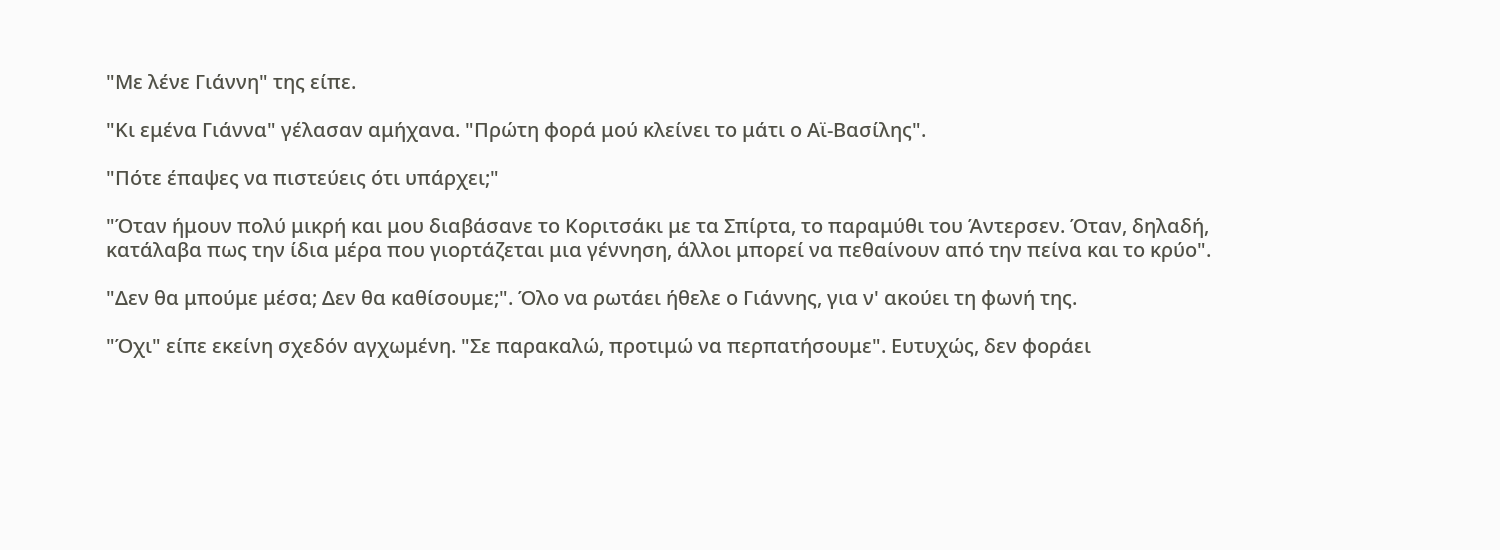"Με λένε Γιάννη" της είπε.

"Κι εμένα Γιάννα" γέλασαν αμήχανα. "Πρώτη φορά μού κλείνει το μάτι ο Αϊ-Βασίλης".

"Πότε έπαψες να πιστεύεις ότι υπάρχει;"

"Όταν ήμουν πολύ μικρή και μου διαβάσανε το Κοριτσάκι με τα Σπίρτα, το παραμύθι του Άντερσεν. Όταν, δηλαδή, κατάλαβα πως την ίδια μέρα που γιορτάζεται μια γέννηση, άλλοι μπορεί να πεθαίνουν από την πείνα και το κρύο".

"Δεν θα μπούμε μέσα; Δεν θα καθίσουμε;". Όλο να ρωτάει ήθελε ο Γιάννης, για ν' ακούει τη φωνή της.

"Όχι" είπε εκείνη σχεδόν αγχωμένη. "Σε παρακαλώ, προτιμώ να περπατήσουμε". Ευτυχώς, δεν φοράει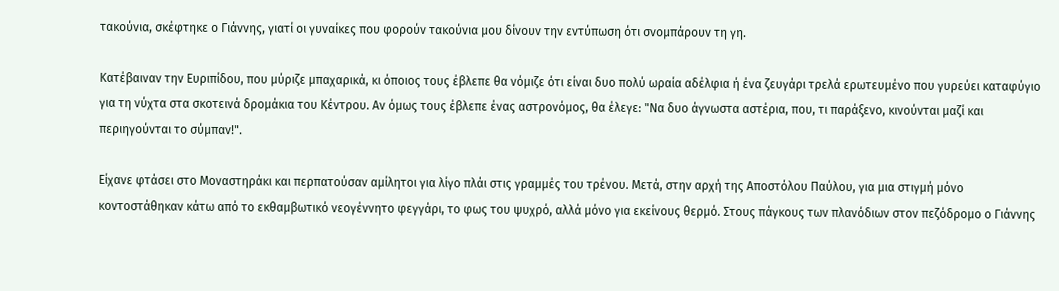τακούνια, σκέφτηκε ο Γιάννης, γιατί οι γυναίκες που φορούν τακούνια μου δίνουν την εντύπωση ότι σνομπάρουν τη γη.

Κατέβαιναν την Ευριπίδου, που μύριζε μπαχαρικά, κι όποιος τους έβλεπε θα νόμιζε ότι είναι δυο πολύ ωραία αδέλφια ή ένα ζευγάρι τρελά ερωτευμένο που γυρεύει καταφύγιο για τη νύχτα στα σκοτεινά δρομάκια του Κέντρου. Αν όμως τους έβλεπε ένας αστρονόμος, θα έλεγε: "Να δυο άγνωστα αστέρια, που, τι παράξενο, κινούνται μαζί και περιηγούνται το σύμπαν!".

Είχανε φτάσει στο Μοναστηράκι και περπατούσαν αμίλητοι για λίγο πλάι στις γραμμές του τρένου. Μετά, στην αρχή της Αποστόλου Παύλου, για μια στιγμή μόνο κοντοστάθηκαν κάτω από το εκθαμβωτικό νεογέννητο φεγγάρι, το φως του ψυχρό, αλλά μόνο για εκείνους θερμό. Στους πάγκους των πλανόδιων στον πεζόδρομο ο Γιάννης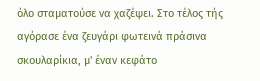όλο σταματούσε να χαζέψει. Στο τέλος τής αγόρασε ένα ζευγάρι φωτεινά πράσινα σκουλαρίκια, μ' έναν κεφάτο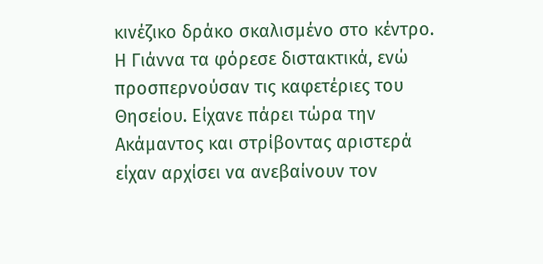κινέζικο δράκο σκαλισμένο στο κέντρο. Η Γιάννα τα φόρεσε διστακτικά, ενώ προσπερνούσαν τις καφετέριες του Θησείου. Είχανε πάρει τώρα την Ακάμαντος και στρίβοντας αριστερά είχαν αρχίσει να ανεβαίνουν τον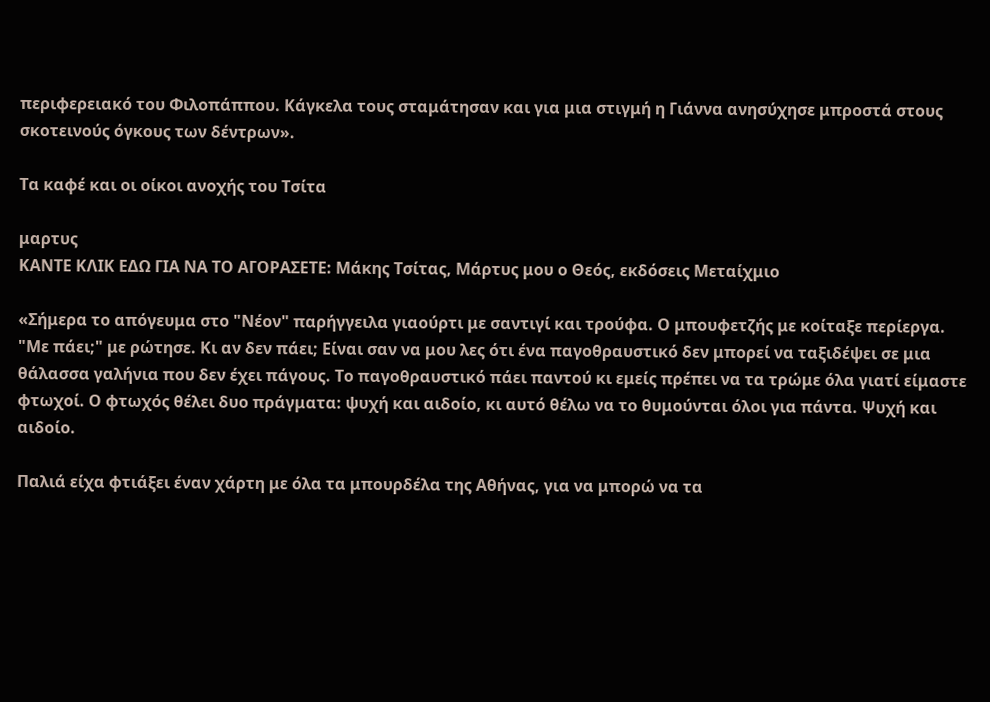περιφερειακό του Φιλοπάππου. Κάγκελα τους σταμάτησαν και για μια στιγμή η Γιάννα ανησύχησε μπροστά στους σκοτεινούς όγκους των δέντρων».

Τα καφέ και οι οίκοι ανοχής του Τσίτα

μαρτυς
ΚΑΝΤΕ ΚΛΙΚ ΕΔΩ ΓΙΑ ΝΑ ΤΟ ΑΓΟΡΑΣΕΤΕ: Μάκης Τσίτας, Μάρτυς μου ο Θεός, εκδόσεις Μεταίχμιο

«Σήμερα το απόγευμα στο "Νέον" παρήγγειλα γιαούρτι με σαντιγί και τρούφα. Ο μπουφετζής με κοίταξε περίεργα. "Με πάει;" με ρώτησε. Κι αν δεν πάει; Είναι σαν να μου λες ότι ένα παγοθραυστικό δεν μπορεί να ταξιδέψει σε μια θάλασσα γαλήνια που δεν έχει πάγους. Το παγοθραυστικό πάει παντού κι εμείς πρέπει να τα τρώμε όλα γιατί είμαστε φτωχοί. Ο φτωχός θέλει δυο πράγματα: ψυχή και αιδοίο, κι αυτό θέλω να το θυμούνται όλοι για πάντα. Ψυχή και αιδοίο.

Παλιά είχα φτιάξει έναν χάρτη με όλα τα μπουρδέλα της Αθήνας, για να μπορώ να τα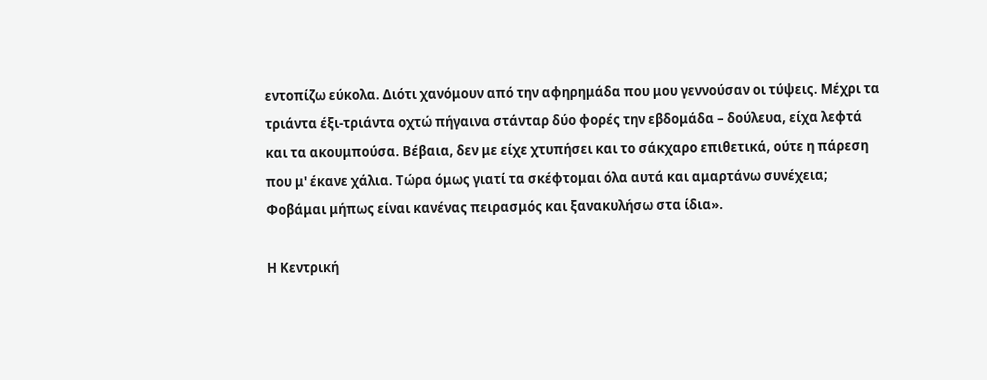εντοπίζω εύκολα. Διότι χανόμουν από την αφηρημάδα που μου γεννούσαν οι τύψεις. Μέχρι τα τριάντα έξι-τριάντα οχτώ πήγαινα στάνταρ δύο φορές την εβδομάδα – δούλευα, είχα λεφτά και τα ακουμπούσα. Βέβαια, δεν με είχε χτυπήσει και το σάκχαρο επιθετικά, ούτε η πάρεση που μ' έκανε χάλια. Τώρα όμως γιατί τα σκέφτομαι όλα αυτά και αμαρτάνω συνέχεια; Φοβάμαι μήπως είναι κανένας πειρασμός και ξανακυλήσω στα ίδια».

Η Κεντρική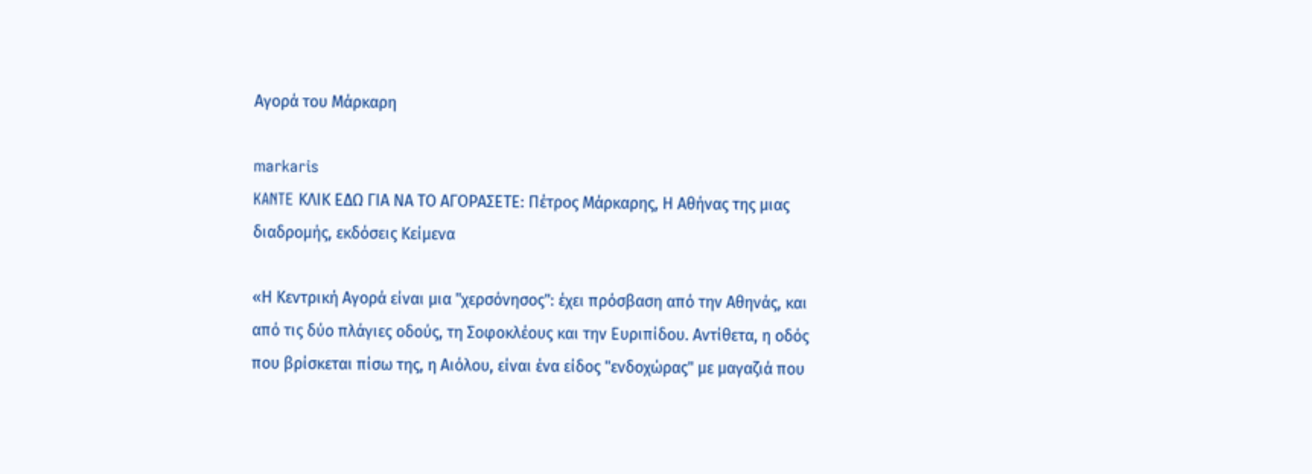Αγορά του Μάρκαρη

markaris
KANTE ΚΛΙΚ ΕΔΩ ΓΙΑ ΝΑ ΤΟ ΑΓΟΡΑΣΕΤΕ: Πέτρος Μάρκαρης, Η Αθήνας της μιας διαδρομής, εκδόσεις Κείμενα

«Η Κεντρική Αγορά είναι μια "χερσόνησος": έχει πρόσβαση από την Αθηνάς, και από τις δύο πλάγιες οδούς, τη Σοφοκλέους και την Ευριπίδου. Αντίθετα, η οδός που βρίσκεται πίσω της, η Αιόλου, είναι ένα είδος "ενδοχώρας" με μαγαζιά που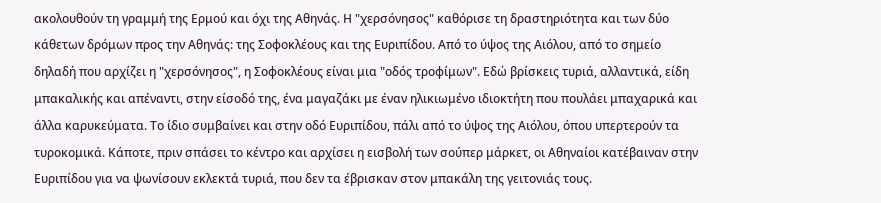ακολουθούν τη γραμμή της Ερμού και όχι της Αθηνάς. Η "χερσόνησος" καθόρισε τη δραστηριότητα και των δύο κάθετων δρόμων προς την Αθηνάς: της Σοφοκλέους και της Ευριπίδου. Από το ύψος της Αιόλου, από το σημείο δηλαδή που αρχίζει η "χερσόνησος", η Σοφοκλέους είναι μια "οδός τροφίμων". Εδώ βρίσκεις τυριά, αλλαντικά, είδη μπακαλικής και απέναντι, στην είσοδό της, ένα μαγαζάκι με έναν ηλικιωμένο ιδιοκτήτη που πουλάει μπαχαρικά και άλλα καρυκεύματα. Το ίδιο συμβαίνει και στην οδό Ευριπίδου, πάλι από το ύψος της Αιόλου, όπου υπερτερούν τα τυροκομικά. Κάποτε, πριν σπάσει το κέντρο και αρχίσει η εισβολή των σούπερ μάρκετ, οι Αθηναίοι κατέβαιναν στην Ευριπίδου για να ψωνίσουν εκλεκτά τυριά, που δεν τα έβρισκαν στον μπακάλη της γειτονιάς τους.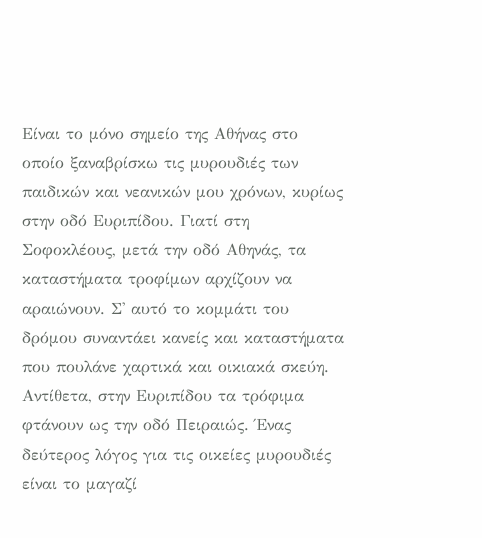Είναι το μόνο σημείο της Αθήνας στο οποίο ξαναβρίσκω τις μυρουδιές των παιδικών και νεανικών μου χρόνων, κυρίως στην οδό Ευριπίδου. Γιατί στη Σοφοκλέους, μετά την οδό Αθηνάς, τα καταστήματα τροφίμων αρχίζουν να αραιώνουν. Σ' αυτό το κομμάτι του δρόμου συναντάει κανείς και καταστήματα που πουλάνε χαρτικά και οικιακά σκεύη. Αντίθετα, στην Ευριπίδου τα τρόφιμα φτάνουν ως την οδό Πειραιώς. Ένας δεύτερος λόγος για τις οικείες μυρουδιές είναι το μαγαζί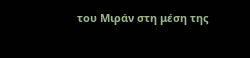του Μιράν στη μέση της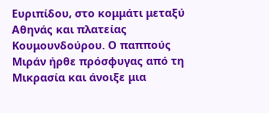Ευριπίδου, στο κομμάτι μεταξύ Αθηνάς και πλατείας Κουμουνδούρου. Ο παππούς Μιράν ήρθε πρόσφυγας από τη Μικρασία και άνοιξε μια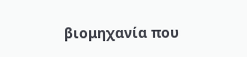βιομηχανία που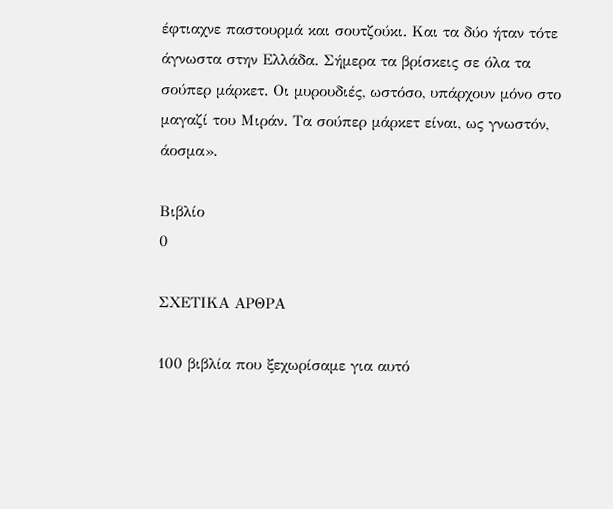έφτιαχνε παστουρμά και σουτζούκι. Και τα δύο ήταν τότε άγνωστα στην Ελλάδα. Σήμερα τα βρίσκεις σε όλα τα σούπερ μάρκετ. Οι μυρουδιές, ωστόσο, υπάρχουν μόνο στο μαγαζί του Μιράν. Τα σούπερ μάρκετ είναι, ως γνωστόν, άοσμα».

Βιβλίο
0

ΣΧΕΤΙΚΑ ΑΡΘΡΑ

100 βιβλία που ξεχωρίσαμε για αυτό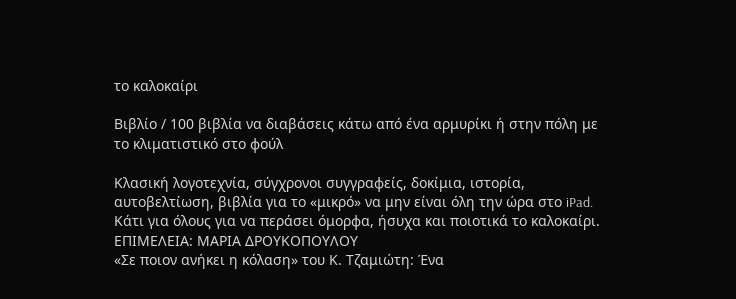το καλοκαίρι

Βιβλίο / 100 βιβλία να διαβάσεις κάτω από ένα αρμυρίκι ή στην πόλη με το κλιματιστικό στο φούλ

Κλασική λογοτεχνία, σύγχρονοι συγγραφείς, δοκίμια, ιστορία, αυτοβελτίωση, βιβλία για το «μικρό» να μην είναι όλη την ώρα στο iPad. Kάτι για όλους για να περάσει όμορφα, ήσυχα και ποιοτικά το καλοκαίρι.
ΕΠΙΜΕΛΕΙΑ: ΜΑΡΙΑ ΔΡΟΥΚΟΠΟΥΛΟΥ
«Σε ποιον ανήκει η κόλαση» του Κ. Τζαμιώτη: Ένα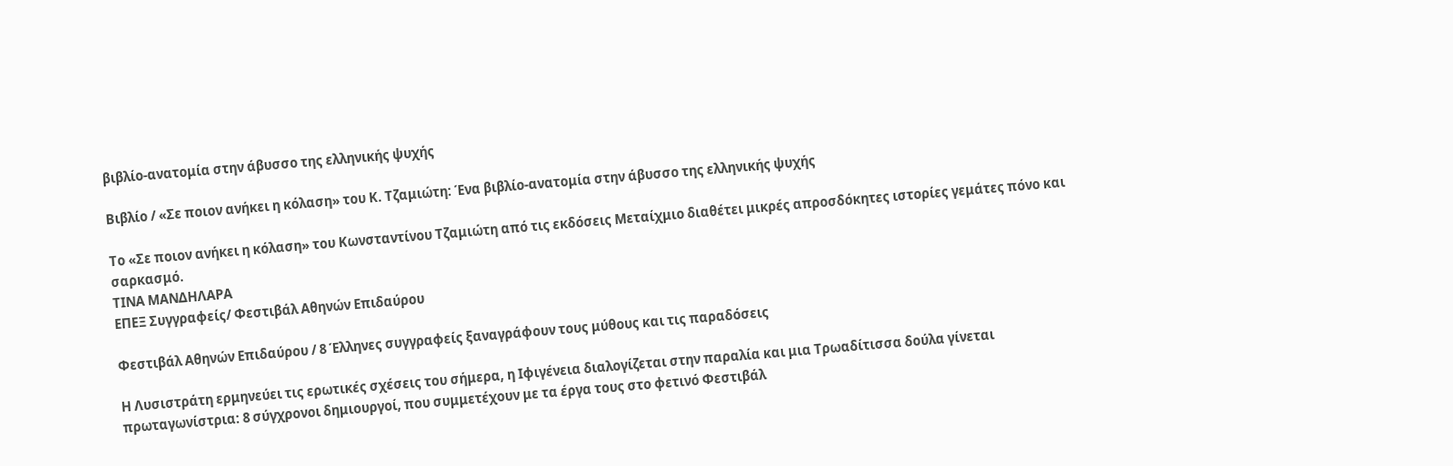βιβλίο-ανατομία στην άβυσσο της ελληνικής ψυχής

Βιβλίο / «Σε ποιον ανήκει η κόλαση» του Κ. Τζαμιώτη: Ένα βιβλίο-ανατομία στην άβυσσο της ελληνικής ψυχής

Το «Σε ποιον ανήκει η κόλαση» του Κωνσταντίνου Τζαμιώτη από τις εκδόσεις Μεταίχμιο διαθέτει μικρές απροσδόκητες ιστορίες γεμάτες πόνο και σαρκασμό.
ΤΙΝΑ ΜΑΝΔΗΛΑΡΑ
ΕΠΕΞ Συγγραφείς/ Φεστιβάλ Αθηνών Επιδαύρου

Φεστιβάλ Αθηνών Επιδαύρου / 8 Έλληνες συγγραφείς ξαναγράφουν τους μύθους και τις παραδόσεις

Η Λυσιστράτη ερμηνεύει τις ερωτικές σχέσεις του σήμερα, η Ιφιγένεια διαλογίζεται στην παραλία και μια Τρωαδίτισσα δούλα γίνεται πρωταγωνίστρια: 8 σύγχρονοι δημιουργοί, που συμμετέχουν με τα έργα τους στο φετινό Φεστιβάλ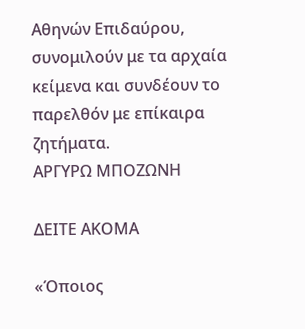Αθηνών Επιδαύρου, συνομιλούν με τα αρχαία κείμενα και συνδέουν το παρελθόν με επίκαιρα ζητήματα.
ΑΡΓΥΡΩ ΜΠΟΖΩΝΗ

ΔΕΙΤΕ ΑΚΟΜΑ

«Όποιος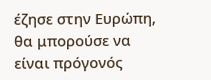έζησε στην Ευρώπη, θα μπορούσε να είναι πρόγονός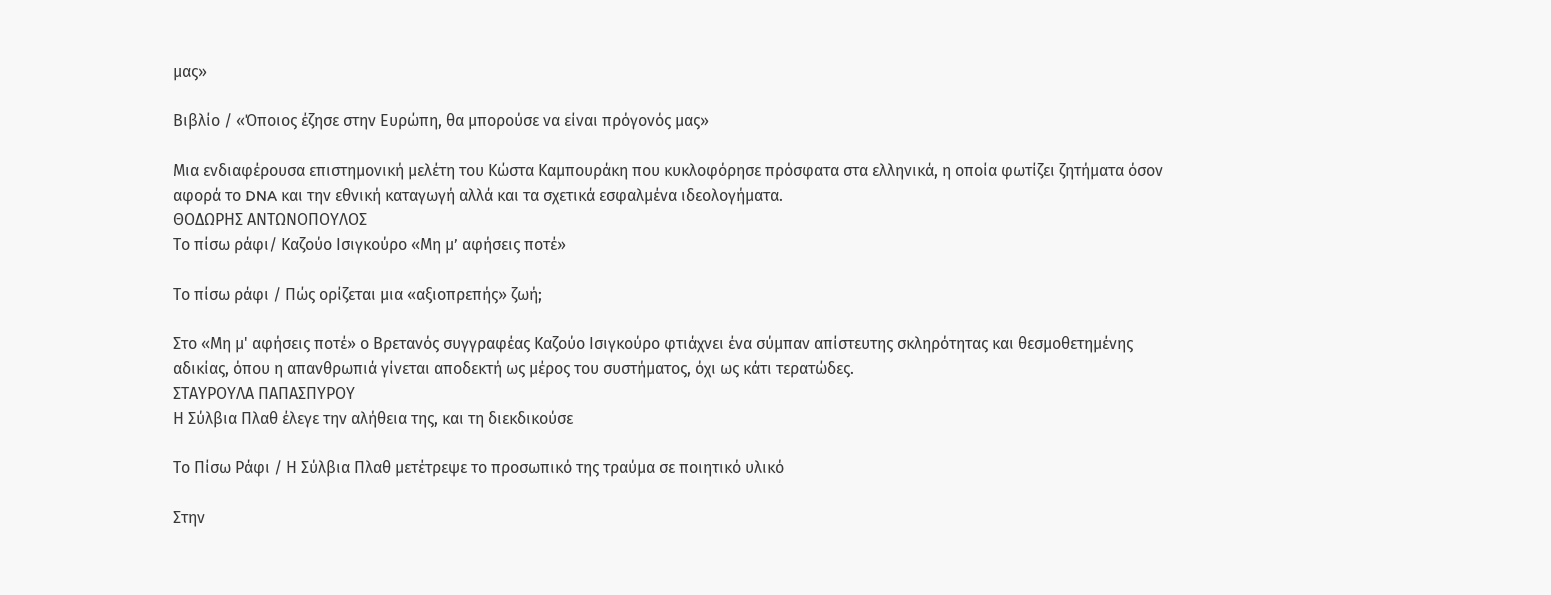μας»

Βιβλίο / «Όποιος έζησε στην Ευρώπη, θα μπορούσε να είναι πρόγονός μας»

Μια ενδιαφέρουσα επιστημονική μελέτη του Κώστα Καμπουράκη που κυκλοφόρησε πρόσφατα στα ελληνικά, η οποία φωτίζει ζητήματα όσον αφορά το DNA και την εθνική καταγωγή αλλά και τα σχετικά εσφαλμένα ιδεολογήματα.
ΘΟΔΩΡΗΣ ΑΝΤΩΝΟΠΟΥΛΟΣ
Το πίσω ράφι/ Καζούο Ισιγκούρο «Μη μ’ αφήσεις ποτέ»

Το πίσω ράφι / Πώς ορίζεται μια «αξιοπρεπής» ζωή;

Στο «Μη μ' αφήσεις ποτέ» ο Βρετανός συγγραφέας Καζούο Ισιγκούρο φτιάχνει ένα σύμπαν απίστευτης σκληρότητας και θεσμοθετημένης αδικίας, όπου η απανθρωπιά γίνεται αποδεκτή ως μέρος του συστήματος, όχι ως κάτι τερατώδες.
ΣΤΑΥΡΟΥΛΑ ΠΑΠΑΣΠΥΡΟΥ
Η Σύλβια Πλαθ έλεγε την αλήθεια της, και τη διεκδικούσε

Το Πίσω Ράφι / Η Σύλβια Πλαθ μετέτρεψε το προσωπικό της τραύμα σε ποιητικό υλικό

Στην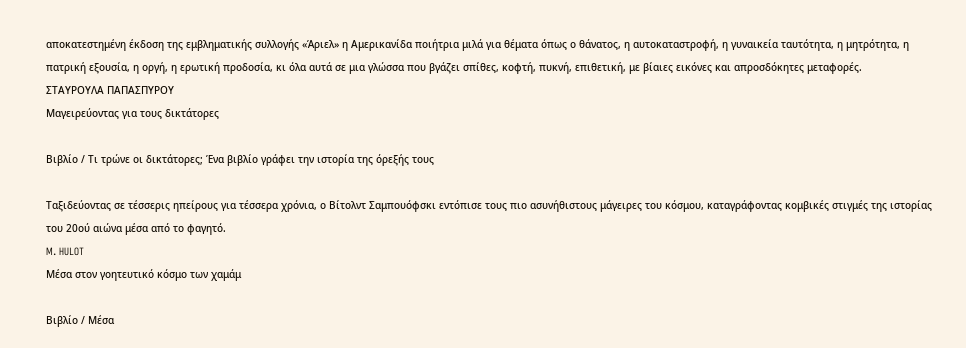αποκατεστημένη έκδοση της εμβληματικής συλλογής «Άριελ» η Αμερικανίδα ποιήτρια μιλά για θέματα όπως ο θάνατος, η αυτοκαταστροφή, η γυναικεία ταυτότητα, η μητρότητα, η πατρική εξουσία, η οργή, η ερωτική προδοσία, κι όλα αυτά σε μια γλώσσα που βγάζει σπίθες, κοφτή, πυκνή, επιθετική, με βίαιες εικόνες και απροσδόκητες μεταφορές.
ΣΤΑΥΡΟΥΛΑ ΠΑΠΑΣΠΥΡΟΥ
Μαγειρεύοντας για τους δικτάτορες

Βιβλίο / Τι τρώνε οι δικτάτορες; Ένα βιβλίο γράφει την ιστορία της όρεξής τους

Ταξιδεύοντας σε τέσσερις ηπείρους για τέσσερα χρόνια, ο Βίτολντ Σαμπουόφσκι εντόπισε τους πιο ασυνήθιστους μάγειρες του κόσμου, καταγράφοντας κομβικές στιγμές της ιστορίας του 20ού αιώνα μέσα από το φαγητό.
M. HULOT
Μέσα στον γοητευτικό κόσμο των χαμάμ

Βιβλίο / Μέσα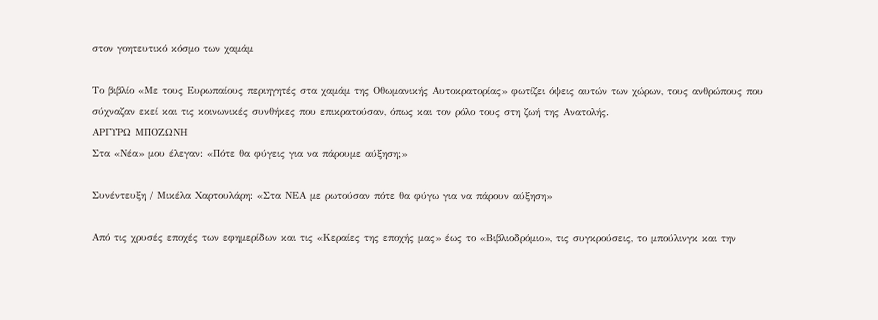στον γοητευτικό κόσμο των χαμάμ

Το βιβλίο «Με τους Ευρωπαίους περιηγητές στα χαμάμ της Οθωμανικής Αυτοκρατορίας» φωτίζει όψεις αυτών των χώρων, τους ανθρώπους που σύχναζαν εκεί και τις κοινωνικές συνθήκες που επικρατούσαν, όπως και τον ρόλο τους στη ζωή της Ανατολής.
ΑΡΓΥΡΩ ΜΠΟΖΩΝΗ
Στα «Νέα» μου έλεγαν: «Πότε θα φύγεις για να πάρουμε αύξηση;»

Συνέντευξη / Μικέλα Χαρτουλάρη: «Στα ΝEA με ρωτούσαν πότε θα φύγω για να πάρουν αύξηση»

Από τις χρυσές εποχές των εφημερίδων και τις «Κεραίες της εποχής μας» έως το «Βιβλιοδρόμιο», τις συγκρούσεις, το μπούλινγκ και την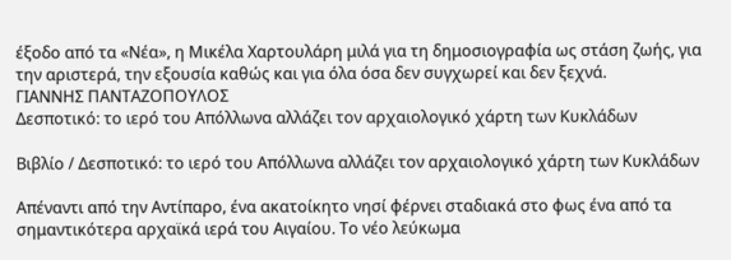έξοδο από τα «Νέα», η Μικέλα Χαρτουλάρη μιλά για τη δημοσιογραφία ως στάση ζωής, για την αριστερά, την εξουσία καθώς και για όλα όσα δεν συγχωρεί και δεν ξεχνά.
ΓΙΑΝΝΗΣ ΠΑΝΤΑΖΟΠΟΥΛΟΣ
Δεσποτικό: το ιερό του Απόλλωνα αλλάζει τον αρχαιολογικό χάρτη των Κυκλάδων

Βιβλίο / Δεσποτικό: το ιερό του Απόλλωνα αλλάζει τον αρχαιολογικό χάρτη των Κυκλάδων

Απέναντι από την Αντίπαρο, ένα ακατοίκητο νησί φέρνει σταδιακά στο φως ένα από τα σημαντικότερα αρχαϊκά ιερά του Αιγαίου. Το νέο λεύκωμα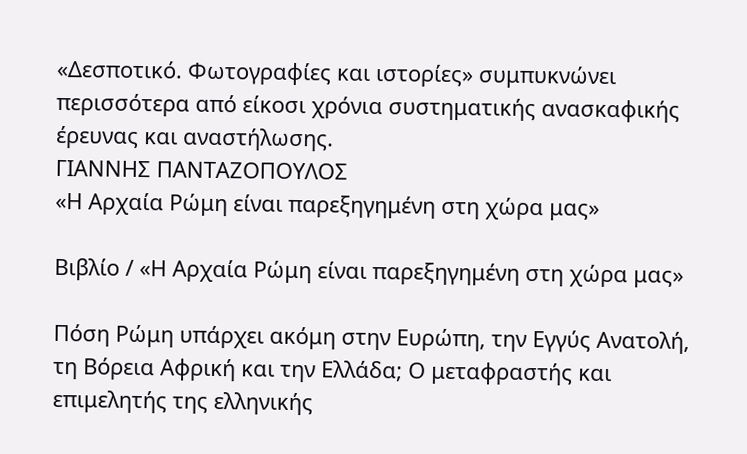«Δεσποτικό. Φωτογραφίες και ιστορίες» συμπυκνώνει περισσότερα από είκοσι χρόνια συστηματικής ανασκαφικής έρευνας και αναστήλωσης.
ΓΙΑΝΝΗΣ ΠΑΝΤΑΖΟΠΟΥΛΟΣ
«Η Αρχαία Ρώμη είναι παρεξηγημένη στη χώρα μας»

Βιβλίο / «Η Αρχαία Ρώμη είναι παρεξηγημένη στη χώρα μας»

Πόση Ρώμη υπάρχει ακόμη στην Ευρώπη, την Εγγύς Ανατολή, τη Βόρεια Αφρική και την Ελλάδα; Ο μεταφραστής και επιμελητής της ελληνικής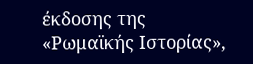έκδοσης της «Ρωμαϊκής Ιστορίας»,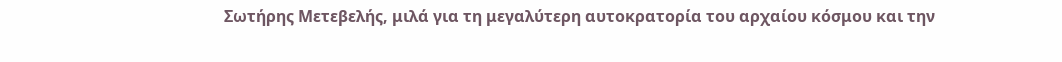Σωτήρης Μετεβελής, μιλά για τη μεγαλύτερη αυτοκρατορία του αρχαίου κόσμου και την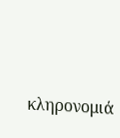κληρονομιά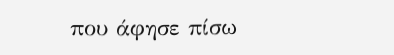που άφησε πίσω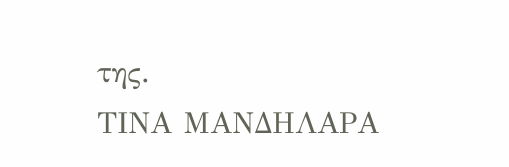της.
ΤΙΝΑ ΜΑΝΔΗΛΑΡΑ